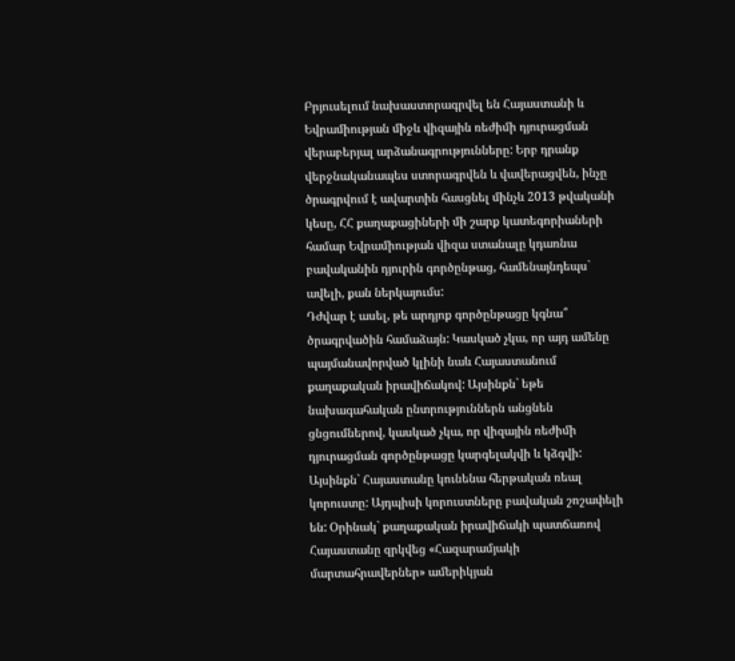Բրյուսելում նախաստորագրվել են Հայաստանի և Եվրամիության միջև վիզային ռեժիմի դյուրացման վերաբերյալ արձանագրությունները: Երբ դրանք վերջնականապես ստորագրվեն և վավերացվեն, ինչը ծրագրվում է ավարտին հասցնել մինչև 2013 թվականի կեսը, ՀՀ քաղաքացիների մի շարք կատեգորիաների համար Եվրամիության վիզա ստանալը կդառնա բավականին դյուրին գործընթաց, համենայնդեպս` ավելի, քան ներկայումս:
Դժվար է ասել, թե արդյոք գործընթացը կգնա՞ ծրագրվածին համաձայն: Կասկած չկա, որ այդ ամենը պայմանավորված կլինի նաև Հայաստանում քաղաքական իրավիճակով: Այսինքն` եթե նախագահական ընտրություններն անցնեն ցնցումներով, կասկած չկա, որ վիզային ռեժիմի դյուրացման գործընթացը կարգելակվի և կձգվի: Այսինքն` Հայաստանը կունենա հերթական ռեալ կորուստը: Այդպիսի կորուստները բավական շոշափելի են: Օրինակ` քաղաքական իրավիճակի պատճառով Հայաստանը զրկվեց «Հազարամյակի մարտահրավերներ» ամերիկյան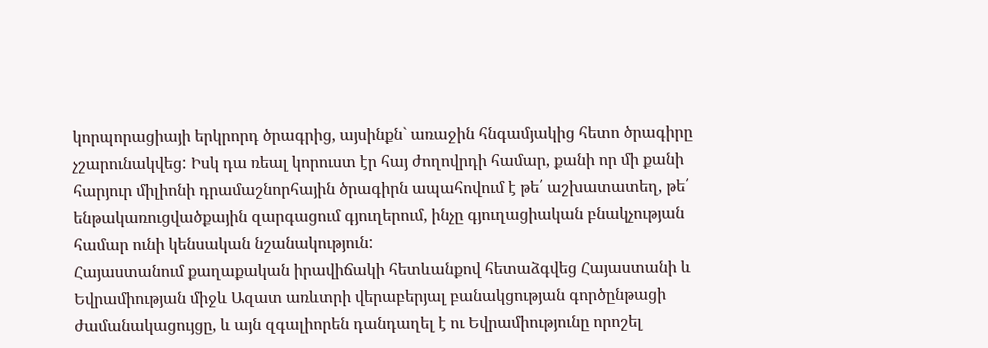կորպորացիայի երկրորդ ծրագրից, այսինքն` առաջին հնգամյակից հետո ծրագիրը չշարունակվեց: Իսկ դա ռեալ կորուստ էր հայ ժողովրդի համար, քանի որ մի քանի հարյուր միլիոնի դրամաշնորհային ծրագիրն ապահովում է թե՛ աշխատատեղ, թե՛ ենթակառուցվածքային զարգացում գյուղերում, ինչը գյուղացիական բնակչության համար ունի կենսական նշանակություն:
Հայաստանում քաղաքական իրավիճակի հետևանքով հետաձգվեց Հայաստանի և Եվրամիության միջև Ազատ առևտրի վերաբերյալ բանակցության գործընթացի ժամանակացույցը, և այն զգալիորեն դանդաղել է ու Եվրամիությունը որոշել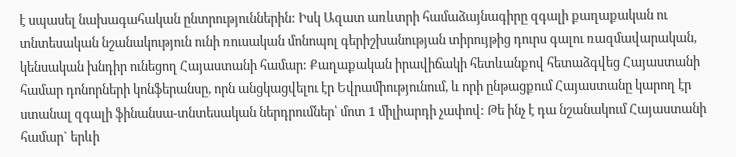է սպասել նախագահական ընտրություններին: Իսկ Ազատ առևտրի համաձայնագիրը զգալի քաղաքական ու տնտեսական նշանակություն ունի ռուսական մոնոպոլ գերիշխանության տիրույթից դուրս գալու ռազմավարական, կենսական խնդիր ունեցող Հայաստանի համար: Քաղաքական իրավիճակի հետևանքով հետաձգվեց Հայաստանի համար դոնորների կոնֆերանսը, որն անցկացվելու էր Եվրամիությունում, և որի ընթացքում Հայաստանը կարող էր ստանալ զգալի ֆինանսա-տնտեսական ներդրումներ՝ մոտ 1 միլիարդի չափով: Թե ինչ է դա նշանակում Հայաստանի համար` երևի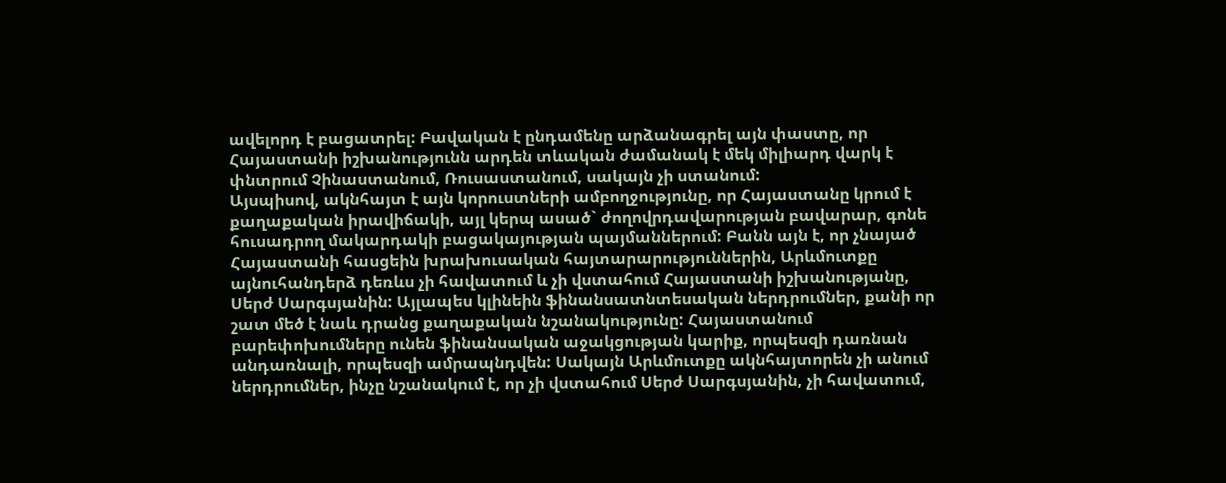ավելորդ է բացատրել: Բավական է ընդամենը արձանագրել այն փաստը, որ Հայաստանի իշխանությունն արդեն տևական ժամանակ է մեկ միլիարդ վարկ է փնտրում Չինաստանում, Ռուսաստանում, սակայն չի ստանում:
Այսպիսով, ակնհայտ է այն կորուստների ամբողջությունը, որ Հայաստանը կրում է քաղաքական իրավիճակի, այլ կերպ ասած` ժողովրդավարության բավարար, գոնե հուսադրող մակարդակի բացակայության պայմաններում: Բանն այն է, որ չնայած Հայաստանի հասցեին խրախուսական հայտարարություններին, Արևմուտքը այնուհանդերձ դեռևս չի հավատում և չի վստահում Հայաստանի իշխանությանը, Սերժ Սարգսյանին: Այլապես կլինեին ֆինանսատնտեսական ներդրումներ, քանի որ շատ մեծ է նաև դրանց քաղաքական նշանակությունը: Հայաստանում բարեփոխումները ունեն ֆինանսական աջակցության կարիք, որպեսզի դառնան անդառնալի, որպեսզի ամրապնդվեն: Սակայն Արևմուտքը ակնհայտորեն չի անում ներդրումներ, ինչը նշանակում է, որ չի վստահում Սերժ Սարգսյանին, չի հավատում,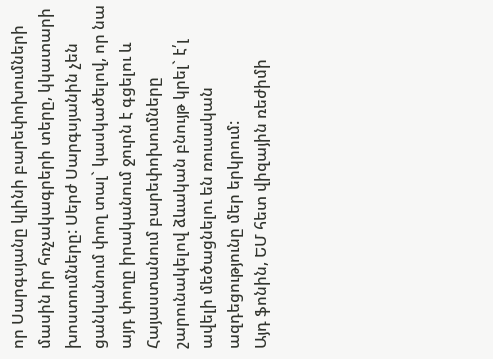որ Սարգսյանը կլինի բարեփոխումների մասին իր հռչակագրերի տերը, կկատարի խոստումները: Սերժ Սարգսյանին չեն ցանկանում փող տալ` կասկածելով, որ նա այդ փողը իրականում ջուրն է գցելու և Հայաստանում բարեփոխումները շարունակելով ձևական բնույթ կրել` է՛լ ավելի մեծացնելու են ռուսական ազդեցությունը մեր երկրում:
Այդ ֆոնին, ԵՄ հետ վիզային ռեժիմի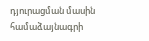դյուրացման մասին համաձայնագրի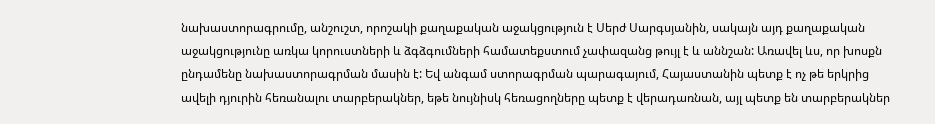նախաստորագրումը, անշուշտ, որոշակի քաղաքական աջակցություն է Սերժ Սարգսյանին, սակայն այդ քաղաքական աջակցությունը առկա կորուստների և ձգձգումների համատեքստում չափազանց թույլ է և աննշան: Առավել ևս, որ խոսքն ընդամենը նախաստորագրման մասին է: Եվ անգամ ստորագրման պարագայում, Հայաստանին պետք է ոչ թե երկրից ավելի դյուրին հեռանալու տարբերակներ, եթե նույնիսկ հեռացողները պետք է վերադառնան, այլ պետք են տարբերակներ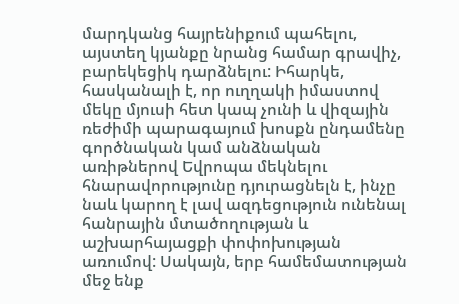մարդկանց հայրենիքում պահելու, այստեղ կյանքը նրանց համար գրավիչ, բարեկեցիկ դարձնելու: Իհարկե, հասկանալի է, որ ուղղակի իմաստով մեկը մյուսի հետ կապ չունի և վիզային ռեժիմի պարագայում խոսքն ընդամենը գործնական կամ անձնական առիթներով Եվրոպա մեկնելու հնարավորությունը դյուրացնելն է, ինչը նաև կարող է լավ ազդեցություն ունենալ հանրային մտածողության և աշխարհայացքի փոփոխության առումով: Սակայն, երբ համեմատության մեջ ենք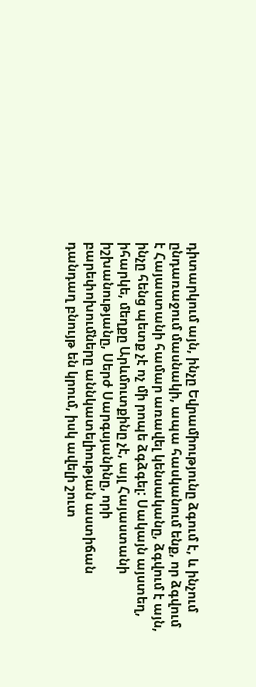դիտարկում այն, ինչը Եվրամիությունը ձգում է, և ինչում ընդառաջում մասնակի, ապա հասկանում ենք, որ ձգվում է Հայաստանի համար առավել կենսականը, ձգվում է այն, ինչը հենց պետք չէ ոչ մի րոպե ձգձգել: Սակայն այստեղ, իհարկե, մեղքը Արևմուտքինը չէ, այլ Հայաստանի իշխանությանը, Սերժ Սարգսյանինը, որի բարեփոխումները աննկատելիության աստիճան դանդաղ բնույթ են կրում, իսկ ավելի շուտ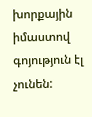խորքային իմաստով գոյություն էլ չունեն: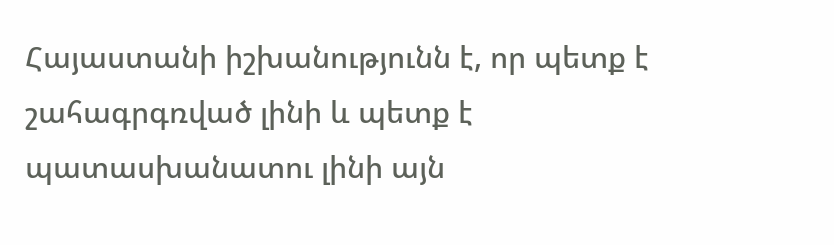Հայաստանի իշխանությունն է, որ պետք է շահագրգռված լինի և պետք է պատասխանատու լինի այն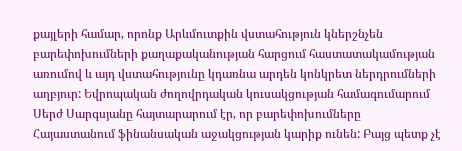քայլերի համար, որոնք Արևմուտքին վստահություն կներշնչեն բարեփոխումների քաղաքականության հարցում հաստատակամության առումով և այդ վստահությունը կդառնա արդեն կոնկրետ ներդրումների աղբյուր: Եվրոպական ժողովրդական կուսակցության համագումարում Սերժ Սարգսյանը հայտարարում էր, որ բարեփոխումները Հայաստանում ֆինանսական աջակցության կարիք ունեն: Բայց պետք չէ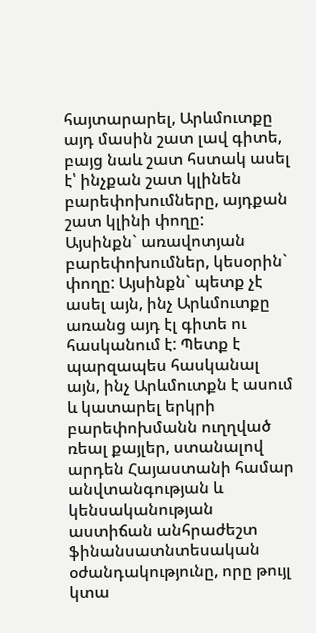հայտարարել, Արևմուտքը այդ մասին շատ լավ գիտե, բայց նաև շատ հստակ ասել է՝ ինչքան շատ կլինեն բարեփոխումները, այդքան շատ կլինի փողը:
Այսինքն` առավոտյան բարեփոխումներ, կեսօրին` փողը: Այսինքն` պետք չէ ասել այն, ինչ Արևմուտքը առանց այդ էլ գիտե ու հասկանում է: Պետք է պարզապես հասկանալ այն, ինչ Արևմուտքն է ասում և կատարել երկրի բարեփոխմանն ուղղված ռեալ քայլեր, ստանալով արդեն Հայաստանի համար անվտանգության և կենսականության աստիճան անհրաժեշտ ֆինանսատնտեսական օժանդակությունը, որը թույլ կտա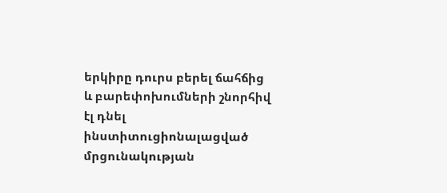երկիրը դուրս բերել ճահճից և բարեփոխումների շնորհիվ էլ դնել ինստիտուցիոնալացված մրցունակության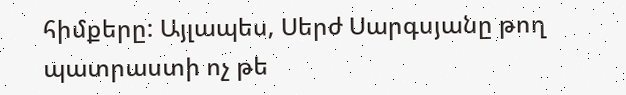հիմքերը: Այլապես, Սերժ Սարգսյանը թող պատրաստի ոչ թե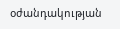օժանդակության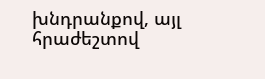խնդրանքով, այլ հրաժեշտով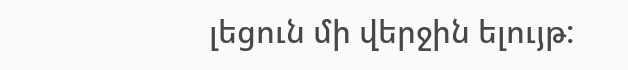լեցուն մի վերջին ելույթ: